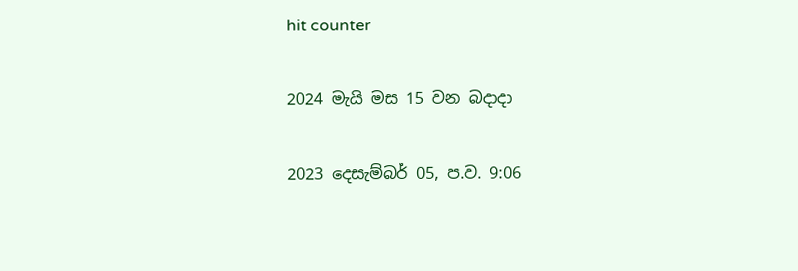hit counter

2024 මැයි මස 15 වන බදාදා

2023 දෙසැම්‍බර් 05, ප.ව. 9:06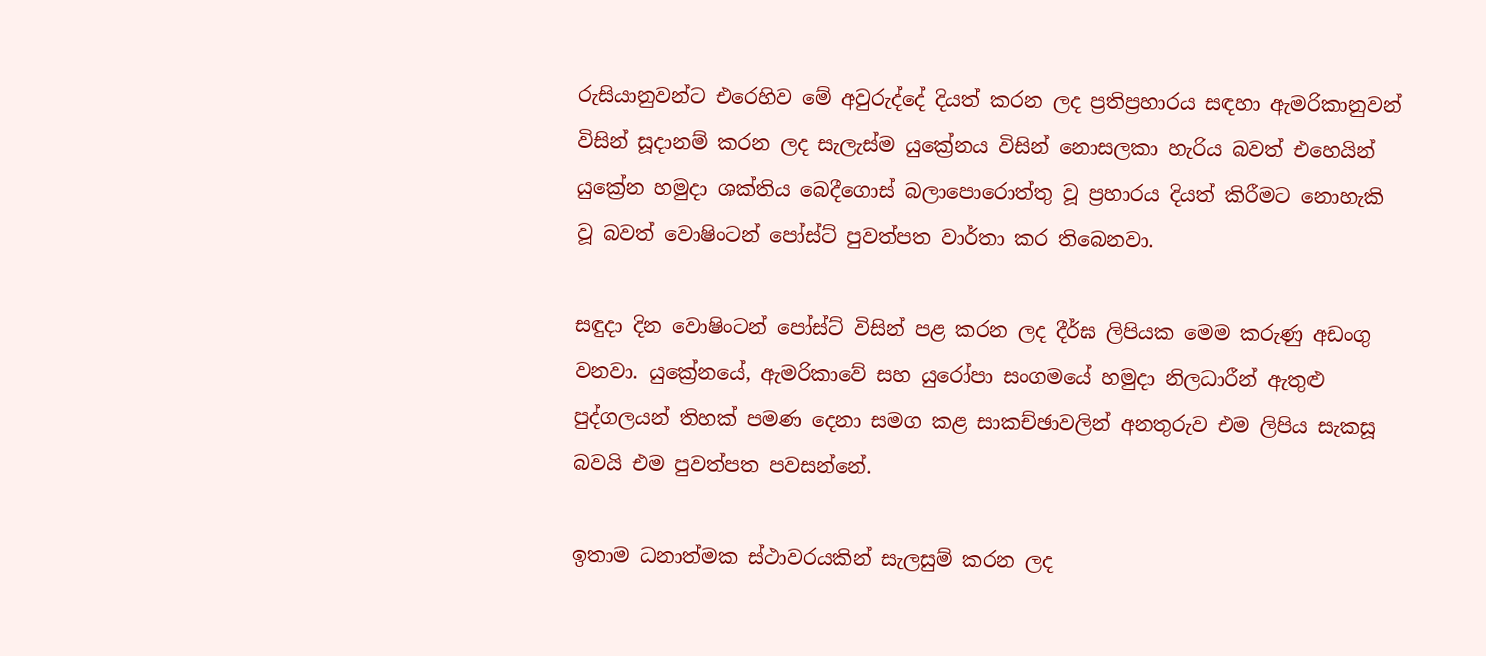රුසියානුවන්ට එරෙහිව මේ අවුරුද්දේ දියත් කරන ලද ප්‍රතිප්‍රහාරය සඳහා ඇමරිකානුවන් විසින් සූදානම් කරන ලද සැලැස්ම යුක්‍රේනය විසින් නොසලකා හැරිය බවත් එහෙයින් යුක්‍රේන හමුදා ශක්තිය බෙදීගොස් බලාපොරොත්තු වූ ප්‍රහාරය දියත් කිරීමට නොහැකි වූ බවත් වොෂිංටන් පෝස්ට් පුවත්පත වාර්තා කර තිබෙනවා.

සඳුදා දින වොෂිංටන් පෝස්ට් විසින් පළ කරන ලද දීර්ඝ ලිපියක මෙම කරුණු අඩංගු වනවා. යුක්‍රේනයේ, ඇමරිකාවේ සහ යුරෝපා සංගමයේ හමුදා නිලධාරීන් ඇතුළු පුද්ගලයන් තිහක් පමණ දෙනා සමග කළ සාකච්ඡාවලින් අනතුරුව එම ලිපිය සැකසූ බවයි එම පුවත්පත පවසන්නේ.

ඉතාම ධනාත්මක ස්ථාවරයකින් සැලසුම් කරන ලද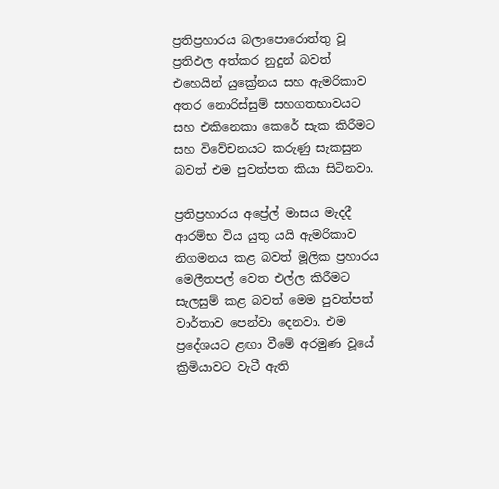ප්‍රතිප්‍රහාරය බලාපොරොත්තු වූ ප්‍රතිඵල අත්කර නුදුන් බවත් එහෙයින් යුක්‍රේනය සහ ඇමරිකාව අතර නොරිස්සුම් සහගතභාවයට සහ එකිනෙකා කෙරේ සැක කිරීමට සහ විවේචනයට කරුණු සැකසුන බවත් එම පුවත්පත කියා සිටිනවා.

ප්‍රතිප්‍රහාරය අප්‍රේල් මාසය මැදදී ආරම්භ විය යුතු යයි ඇමරිකාව නිගමනය කළ බවත් මූලික ප්‍රහාරය මෙලීතපල් වෙත එල්ල කිරීමට සැලසුම් කළ බවත් මෙම පුවත්පත් වාර්තාව පෙන්වා දෙනවා. එම ප්‍රදේශයට ළඟා වීමේ අරමුණ වූයේ ක්‍රිමියාවට වැටී ඇති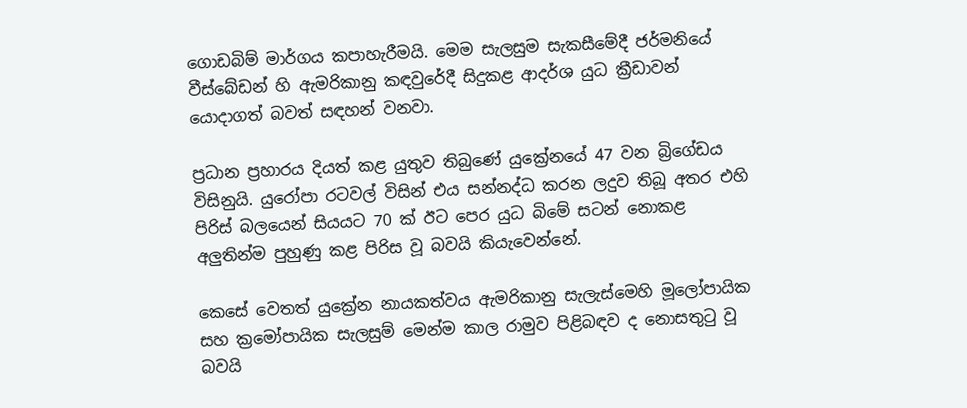ගොඩබිම් මාර්ගය කපාහැරීමයි. මෙම සැලසුම සැකසීමේදී ජර්මනියේ වීස්බේඩන් හි ඇමරිකානු කඳවුරේදී සිදුකළ ආදර්ශ යුධ ක්‍රීඩාවන් යොදාගත් බවත් සඳහන් වනවා.

ප්‍රධාන ප්‍රහාරය දියත් කළ යුතුව තිබුණේ යුක්‍රේනයේ 47 වන බ්‍රිගේඩය විසිනුයි. යුරෝපා රටවල් විසින් එය සන්නද්ධ කරන ලදුව තිබූ අතර එහි පිරිස් බලයෙන් සියයට 70 ක් ඊට පෙර යුධ බිමේ සටන් නොකළ අලුතින්ම පුහුණු කළ පිරිස වූ බවයි කියැවෙන්නේ.

කෙසේ වෙතත් යුක්‍රේන නායකත්වය ඇමරිකානු සැලැස්මෙහි මූලෝපායික සහ ක්‍රමෝපායික සැලසුම් මෙන්ම කාල රාමුව පිළිබඳව ද නොසතුටු වූ බවයි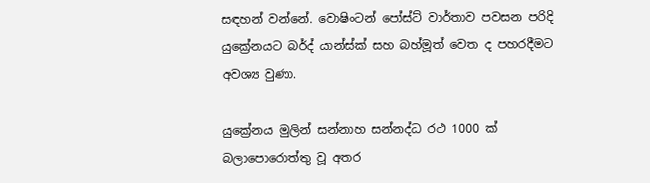සඳහන් වන්නේ. වොෂිංටන් පෝස්ට් වාර්තාව පවසන පරිදි යුක්‍රේනයට බර්ද් යාන්ස්ක් සහ බහ්මූත් වෙත ද පහරදීමට අවශ්‍ය වුණා.

යුක්‍රේනය මුලින් සන්නාහ සන්නද්ධ රථ 1000 ක් බලාපොරොත්තු වූ අතර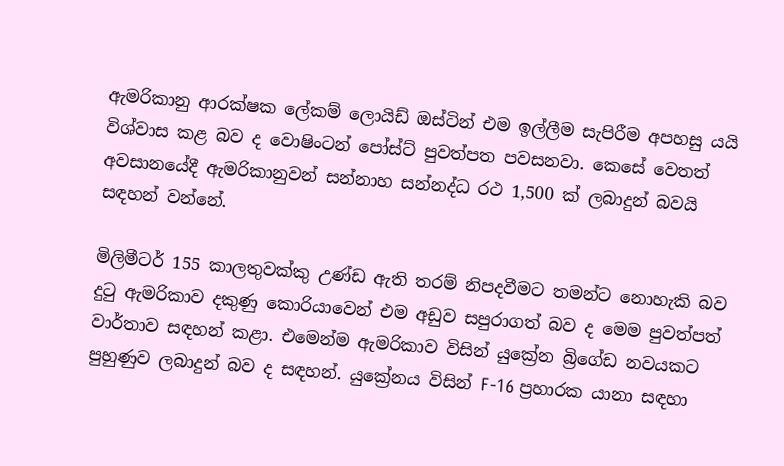ඇමරිකානු ආරක්ෂක ලේකම් ලොයිඩ් ඔස්ටින් එම ඉල්ලීම සැපිරීම අපහසු යයි විශ්වාස කළ බව ද වොෂිංටන් පෝස්ට් පුවත්පත පවසනවා. කෙසේ වෙතත් අවසානයේදී ඇමරිකානුවන් සන්නාහ සන්නද්ධ රථ 1,500 ක් ලබාදුන් බවයි සඳහන් වන්නේ.

මිලිමීටර් 155 කාලතුවක්කු උණ්ඩ ඇති තරම් නිපදවීමට තමන්ට නොහැකි බව දුටු ඇමරිකාව දකුණු කොරියාවෙන් එම අඩුව සපුරාගත් බව ද මෙම පුවත්පත් වාර්තාව සඳහන් කළා. එමෙන්ම ඇමරිකාව විසින් යුක්‍රේන බ්‍රිගේඩ නවයකට පුහුණුව ලබාදුන් බව ද සඳහන්. යුක්‍රේනය විසින් F-16 ප්‍රහාරක යානා සඳහා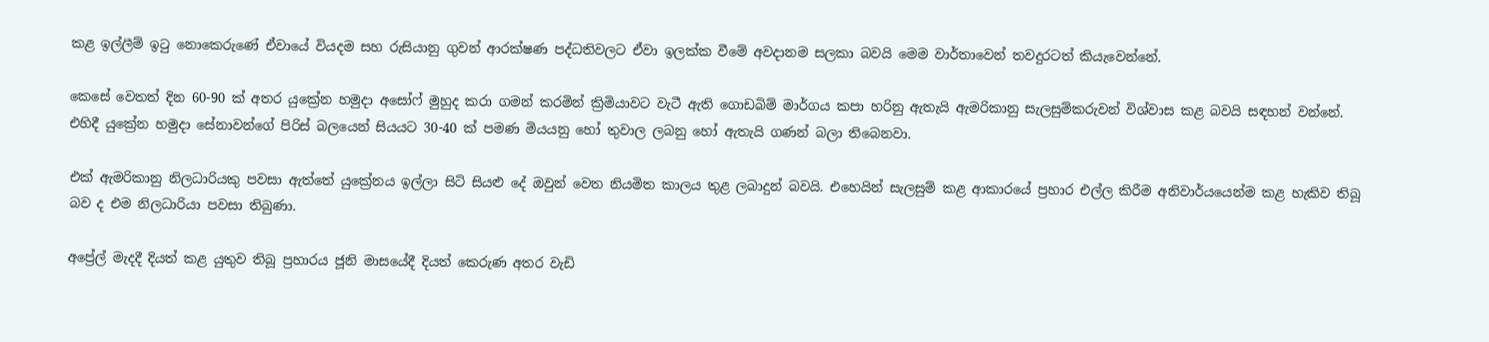කළ ඉල්ලීම් ඉටු නොකෙරුණේ ඒවායේ වියදම සහ රුසියානු ගුවන් ආරක්ෂණ පද්ධතිවලට ඒවා ඉලක්ක වීමේ අවදානම සලකා බවයි මෙම වාර්තාවෙන් තවදුරටත් කියැවෙන්නේ.

කෙසේ වෙතත් දින 60-90 ක් අතර යුක්‍රේන හමුදා අසෝෆ් මුහුද කරා ගමන් කරමින් ක්‍රිමියාවට වැටී ඇති ගොඩබිම් මාර්ගය කපා හරිනු ඇතැයි ඇමරිකානු සැලසුම්කරුවන් විශ්වාස කළ බවයි සඳහන් වන්නේ. එහිදී යුක්‍රේන හමුදා සේනාවන්ගේ පිරිස් බලයෙන් සියයට 30-40 ක් පමණ මියයනු හෝ තුවාල ලබනු හෝ ඇතැයි ගණන් බලා තිබෙනවා.

එක් ඇමරිකානු නිලධාරියකු පවසා ඇත්තේ යුක්‍රේනය ඉල්ලා සිටි සියළු දේ ඔවුන් වෙත නියමිත කාලය තුළ ලබාදුන් බවයි. එහෙයින් සැලසුම් කළ ආකාරයේ ප්‍රහාර එල්ල කිරීම අනිවාර්යයෙන්ම කළ හැකිව තිබූ බව ද එම නිලධාරියා පවසා තිබුණා.

අප්‍රේල් මැදදී දියත් කළ යුතුව තිබූ ප්‍රහාරය ජූනි මාසයේදී දියත් කෙරුණ අතර වැඩි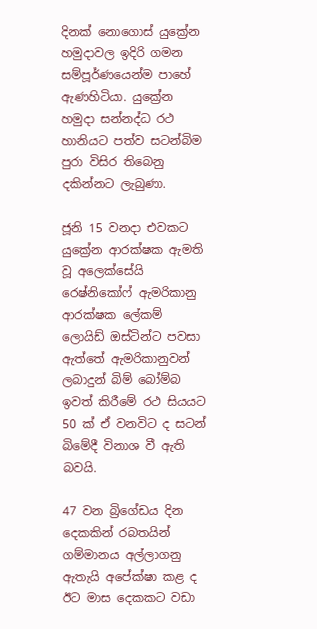දිනක් නොගොස් යුක්‍රේන හමුදාවල ඉදිරි ගමන සම්පූර්ණයෙන්ම පාහේ ඇණහිටියා. යුක්‍රේන හමුදා සන්නද්ධ රථ හානියට පත්ව සටන්බිම පුරා විසිර තිබෙනු දකින්නට ලැබුණා.

ජූනි 15 වනදා එවකට යුක්‍රේන ආරක්ෂක ඇමති වූ අලෙක්සේයි රෙෂ්නිකෝෆ් ඇමරිකානු ආරක්ෂක ලේකම් ලොයිඩ් ඔස්ටින්ට පවසා ඇත්තේ ඇමරිකානුවන් ලබාදුන් බිම් බෝම්බ ඉවත් කිරීමේ රථ සියයට 50 ක් ඒ වනවිට ද සටන් බිමේදී විනාශ වී ඇති බවයි.

47 වන බ්‍රිගේඩය දින දෙකකින් රබතයින් ගම්මානය අල්ලාගනු ඇතැයි අපේක්ෂා කළ ද ඊට මාස දෙකකට වඩා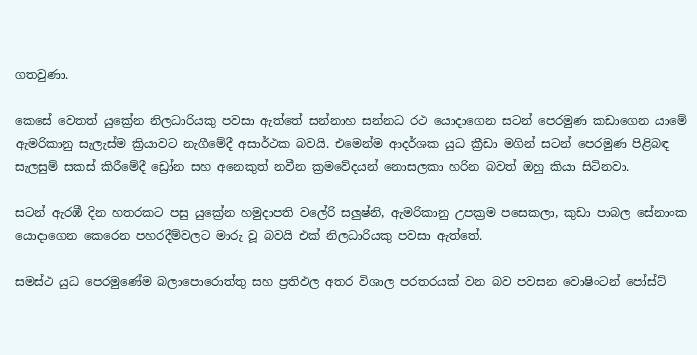ගතවුණා.

කෙසේ වෙතත් යුක්‍රේන නිලධාරියකු පවසා ඇත්තේ සන්නාහ සන්නධ රථ යොදාගෙන සටන් පෙරමුණ කඩාගෙන යාමේ ඇමරිකානු සැලැස්ම ක්‍රියාවට නැගීමේදී අසාර්ථක බවයි. එමෙන්ම ආදර්ශක යුධ ක්‍රීඩා මගින් සටන් පෙරමුණ පිළිබඳ සැලසුම් සකස් කිරීමේදී ඩ්‍රෝන සහ අනෙකුත් නවීන ක්‍රමවේදයන් නොසලකා හරින බවත් ඔහු කියා සිටිනවා.

සටන් ඇරඹී දින හතරකට පසු යුක්‍රේන හමුදාපති වලේරි සලුෂ්නි, ඇමරිකානු උපක්‍රම පසෙකලා, කුඩා පාබල සේනාංක යොදාගෙන කෙරෙන පහරදීම්වලට මාරු වූ බවයි එක් නිලධාරියකු පවසා ඇත්තේ.

සමස්ථ යුධ පෙරමුණේම බලාපොරොත්තු සහ ප්‍රතිඵල අතර විශාල පරතරයක් වන බව පවසන වොෂිංටන් පෝස්ට්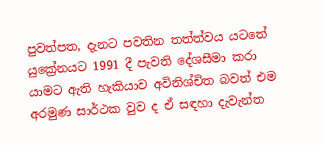පුවත්පත, දැනට පවතින තත්ත්වය යටතේ යුක්‍රේනයට 1991 දී පැවති දේශසීමා කරා යාමට ඇති හැකියාව අවිනිශ්චිත බවත් එම අරමුණ සාර්ථක වුව ද ඒ සඳහා දැවැන්ත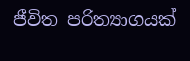ජීවිත පරිත්‍යාගයක්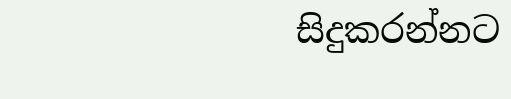සිදුකරන්නට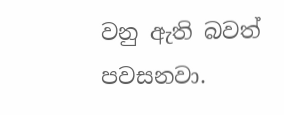වනු ඇති බවත් පවසනවා.